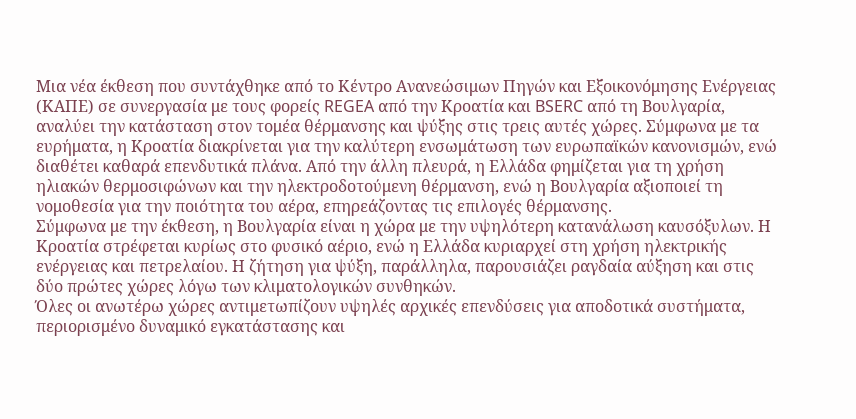Μια νέα έκθεση που συντάχθηκε από το Κέντρο Ανανεώσιμων Πηγών και Εξοικονόμησης Ενέργειας (ΚΑΠΕ) σε συνεργασία με τους φορείς REGEA από την Κροατία και BSERC από τη Βουλγαρία, αναλύει την κατάσταση στον τομέα θέρμανσης και ψύξης στις τρεις αυτές χώρες. Σύμφωνα με τα ευρήματα, η Κροατία διακρίνεται για την καλύτερη ενσωμάτωση των ευρωπαϊκών κανονισμών, ενώ διαθέτει καθαρά επενδυτικά πλάνα. Από την άλλη πλευρά, η Ελλάδα φημίζεται για τη χρήση ηλιακών θερμοσιφώνων και την ηλεκτροδοτούμενη θέρμανση, ενώ η Βουλγαρία αξιοποιεί τη νομοθεσία για την ποιότητα του αέρα, επηρεάζοντας τις επιλογές θέρμανσης.
Σύμφωνα με την έκθεση, η Βουλγαρία είναι η χώρα με την υψηλότερη κατανάλωση καυσόξυλων. Η Κροατία στρέφεται κυρίως στο φυσικό αέριο, ενώ η Ελλάδα κυριαρχεί στη χρήση ηλεκτρικής ενέργειας και πετρελαίου. Η ζήτηση για ψύξη, παράλληλα, παρουσιάζει ραγδαία αύξηση και στις δύο πρώτες χώρες λόγω των κλιματολογικών συνθηκών.
Όλες οι ανωτέρω χώρες αντιμετωπίζουν υψηλές αρχικές επενδύσεις για αποδοτικά συστήματα, περιορισμένο δυναμικό εγκατάστασης και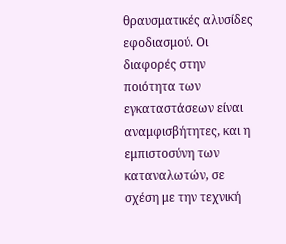θραυσματικές αλυσίδες εφοδιασμού. Οι διαφορές στην ποιότητα των εγκαταστάσεων είναι αναμφισβήτητες, και η εμπιστοσύνη των καταναλωτών, σε σχέση με την τεχνική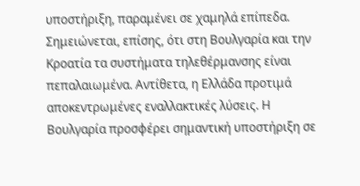υποστήριξη, παραμένει σε χαμηλά επίπεδα.
Σημειώνεται, επίσης, ότι στη Βουλγαρία και την Κροατία τα συστήματα τηλεθέρμανσης είναι πεπαλαιωμένα. Αντίθετα, η Ελλάδα προτιμά αποκεντρωμένες εναλλακτικές λύσεις. Η Βουλγαρία προσφέρει σημαντική υποστήριξη σε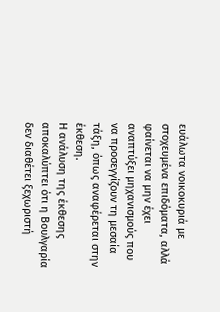ευάλωτα νοικοκυριά με στοχευμένα επιδόματα, αλλά φαίνεται να μην έχει αναπτύξει μηχανισμούς που να προσεγγίζουν τη μεσαία τάξη, όπως αναφέρεται στην έκθεση.
Η ανάλυση της έκθεσης αποκαλύπτει ότι η Βουλγαρία δεν διαθέτει ξεχωριστή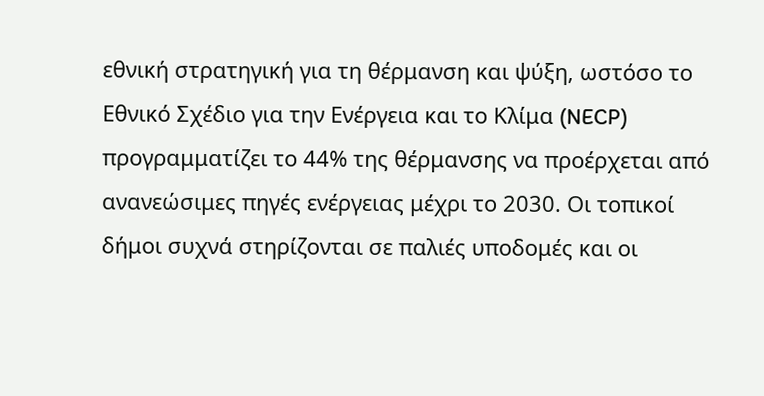εθνική στρατηγική για τη θέρμανση και ψύξη, ωστόσο το Εθνικό Σχέδιο για την Ενέργεια και το Κλίμα (NECP) προγραμματίζει το 44% της θέρμανσης να προέρχεται από ανανεώσιμες πηγές ενέργειας μέχρι το 2030. Οι τοπικοί δήμοι συχνά στηρίζονται σε παλιές υποδομές και οι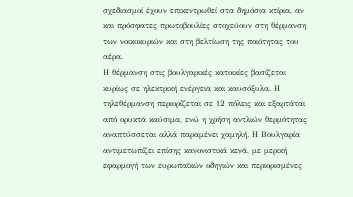σχεδιασμοί έχουν επικεντρωθεί στα δημόσια κτίρια, αν και πρόσφατες πρωτοβουλίες στοχεύουν στη θέρμανση των νοικοκυριών και στη βελτίωση της ποιότητας του αέρα.
Η θέρμανση στις βουλγαρικές κατοικίες βασίζεται κυρίως σε ηλεκτρική ενέργεια και καυσόξυλα. Η τηλεθέρμανση περιορίζεται σε 12 πόλεις και εξαρτάται από ορυκτά καύσιμα, ενώ η χρήση αντλιών θερμότητας αναπτύσσεται αλλά παραμένει χαμηλή. Η Βουλγαρία αντιμετωπίζει επίσης κανονιστικά κενά, με μερική εφαρμογή των ευρωπαϊκών οδηγιών και περιορισμένες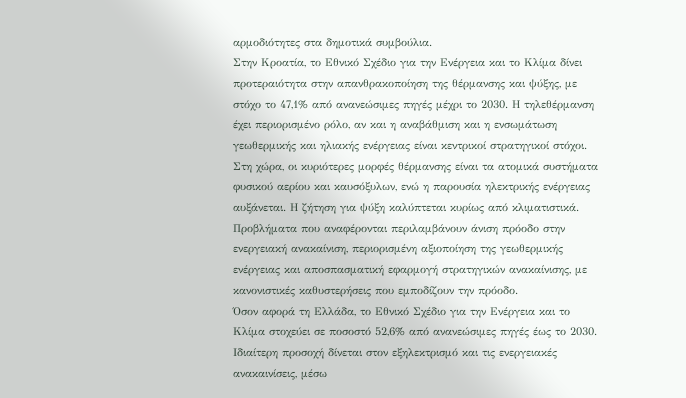αρμοδιότητες στα δημοτικά συμβούλια.
Στην Κροατία, το Εθνικό Σχέδιο για την Ενέργεια και το Κλίμα δίνει προτεραιότητα στην απανθρακοποίηση της θέρμανσης και ψύξης, με στόχο το 47,1% από ανανεώσιμες πηγές μέχρι το 2030. Η τηλεθέρμανση έχει περιορισμένο ρόλο, αν και η αναβάθμιση και η ενσωμάτωση γεωθερμικής και ηλιακής ενέργειας είναι κεντρικοί στρατηγικοί στόχοι. Στη χώρα, οι κυριότερες μορφές θέρμανσης είναι τα ατομικά συστήματα φυσικού αερίου και καυσόξυλων, ενώ η παρουσία ηλεκτρικής ενέργειας αυξάνεται. Η ζήτηση για ψύξη καλύπτεται κυρίως από κλιματιστικά.
Προβλήματα που αναφέρονται περιλαμβάνουν άνιση πρόοδο στην ενεργειακή ανακαίνιση, περιορισμένη αξιοποίηση της γεωθερμικής ενέργειας και αποσπασματική εφαρμογή στρατηγικών ανακαίνισης, με κανονιστικές καθυστερήσεις που εμποδίζουν την πρόοδο.
Όσον αφορά τη Ελλάδα, το Εθνικό Σχέδιο για την Ενέργεια και το Κλίμα στοχεύει σε ποσοστό 52,6% από ανανεώσιμες πηγές έως το 2030. Ιδιαίτερη προσοχή δίνεται στον εξηλεκτρισμό και τις ενεργειακές ανακαινίσεις, μέσω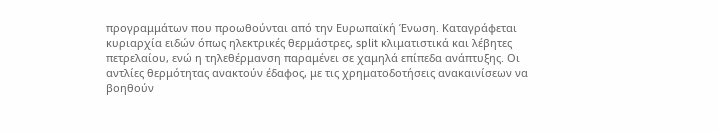προγραμμάτων που προωθούνται από την Ευρωπαϊκή Ένωση. Καταγράφεται κυριαρχία ειδών όπως ηλεκτρικές θερμάστρες, split κλιματιστικά και λέβητες πετρελαίου, ενώ η τηλεθέρμανση παραμένει σε χαμηλά επίπεδα ανάπτυξης. Οι αντλίες θερμότητας ανακτούν έδαφος, με τις χρηματοδοτήσεις ανακαινίσεων να βοηθούν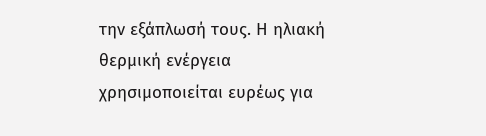την εξάπλωσή τους. Η ηλιακή θερμική ενέργεια χρησιμοποιείται ευρέως για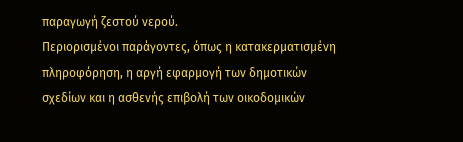παραγωγή ζεστού νερού.
Περιορισμένοι παράγοντες, όπως η κατακερματισμένη πληροφόρηση, η αργή εφαρμογή των δημοτικών σχεδίων και η ασθενής επιβολή των οικοδομικών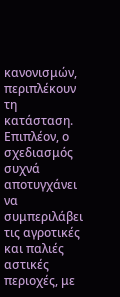κανονισμών, περιπλέκουν τη κατάσταση. Επιπλέον, ο σχεδιασμός συχνά αποτυγχάνει να συμπεριλάβει τις αγροτικές και παλιές αστικές περιοχές, με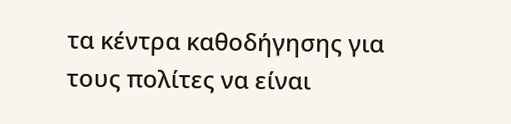τα κέντρα καθοδήγησης για τους πολίτες να είναι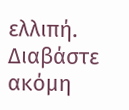ελλιπή.
Διαβάστε ακόμη